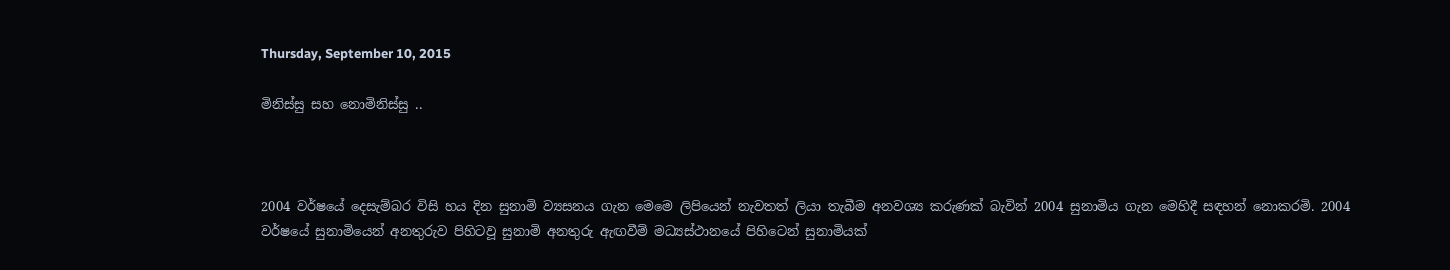Thursday, September 10, 2015

මිනිස්සු සහ නොමිනිස්සු ..



2004 වර්ෂයේ දෙසැම්බර විසි හය දින සුනාමි ව්‍යසනය ගැන මෙමෙ ලිපියෙන් නැවතත් ලියා තැබීම අනවශ්‍ය කරුණක් බැවින් 2004 සුනාමිය ගැන මෙහිදී සඳහන් නොකරමි. 2004 වර්ෂයේ සුනාමියෙන් අනතුරුව පිහිටවූ සුනාමි අනතුරු ඇඟවීම් මධ්‍යස්ථානයේ පිහිටෙන් සුනාමියක්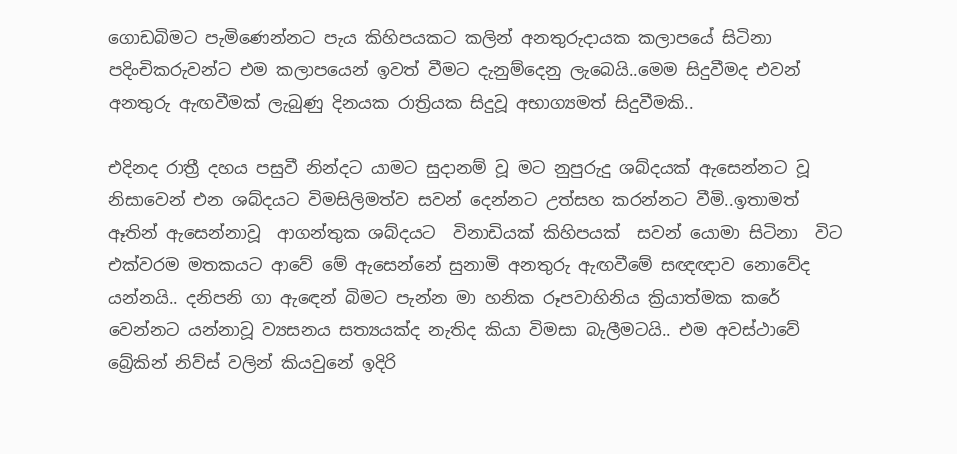ගොඩබිමට පැමිණෙන්නට පැය කිහිපයකට කලින් අනතුරුදායක කලාපයේ සිටිනා පදිංචිකරුවන්ට එම කලාපයෙන් ඉවත් වීමට දැනුම්දෙනු ලැබෙයි..මෙම සිදුවීමද එවන් අනතුරු ඇඟවීමක් ලැබුණු දිනයක රාත්‍රියක සිදුවූ අභාග්‍යමත් සිදුවීමකි..

එදිනද රාත්‍රී දහය පසුවී නින්දට යාමට සුදානම් වූ මට නුපුරුදු ශබ්දයක් ඇසෙන්නට වූ නිසාවෙන් එන ශබ්දයට විමසිලිමත්ව සවන් දෙන්නට උත්සහ කරන්නට වීමි..ඉතාමත් ඈතින් ඇසෙන්නාවූ  ආගන්තුක ශබ්දයට  විනාඩියක් කිහිපයක්  සවන් යොමා සිටිනා  විට එක්වරම මතකයට ආවේ මේ ඇසෙන්නේ සුනාමි අනතුරු ඇඟවීමේ සඥඥාව නොවේද යන්නයි.. දනිපනි ගා ඇඳෙන් බිමට පැන්න මා හනික රූපවාහිනිය ක්‍රියාත්මක කරේ වෙන්නට යන්නාවූ ව්‍යසනය සත්‍යයක්ද නැතිද කියා විමසා බැලීමටයි.. එම අවස්ථාවේ බ්‍රේකින් නිව්ස් වලින් කියවුනේ ඉදිරි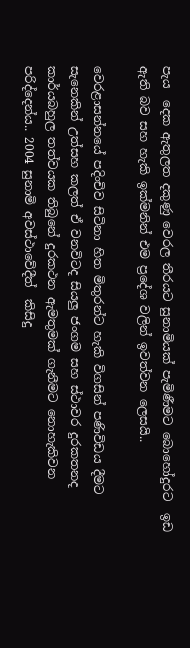පැය  දෙක ඇතුලත දකුණු වෙරල තීරයට සුනාමියක් පැමිණීමට බොහෝදුරට  ඉඩ ඇති බව සහ හැකි ඉක්මනින් එම ප්‍රදේශ වලින් ඉවත්වන ලෙසයි..

වෙරළාසන්නයේ පදිංචිව සිටිනා හිත මිතුරන්ට හැකි විගසින් පණිවිඩය දීමට සැනෙකින් උත්සහ කලත් ඒ වනවිටද සියලු ජංගම සහ ස්ථාවර දුරකතනද කාර්යබහුල තත්වයක තිබුනේ දුරකථන ඇමතුමක් ගැනීමට නොහැකිවන පරිද්දෙන්ය.. 2004 සුනාමි අවස්ථාවේදීත්  කිසිදු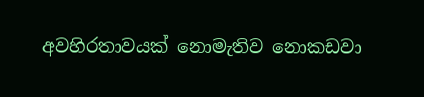අවහිරතාවයක් නොමැතිව නොකඩවා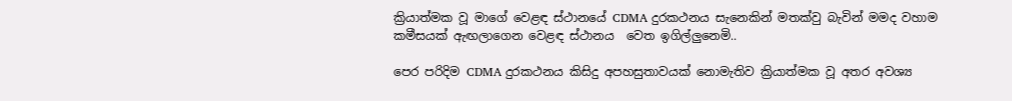ක්‍රියාත්මක වූ මාගේ වෙළඳ ස්ථානයේ CDMA දුරකථනය සැනෙකින් මතක්වු බැවින් මමද වහාම කමීසයක් ඇඟලාගෙන වෙළඳ ස්ථානය  වෙත ඉගිල්ලුනෙමි..

පෙර පරිදිම CDMA දුරකථනය කිසිදු අපහසුතාවයක් නොමැතිව ක්‍රියාත්මක වූ අතර අවශ්‍ය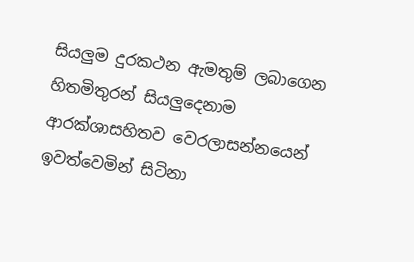සියලුම දුරකථන ඇමතුම් ලබාගෙන හිතමිතුරන් සියලුදෙනාම ආරක්ශාසහිතව වෙරලාසන්නයෙන් ඉවත්වෙමින් සිටිනා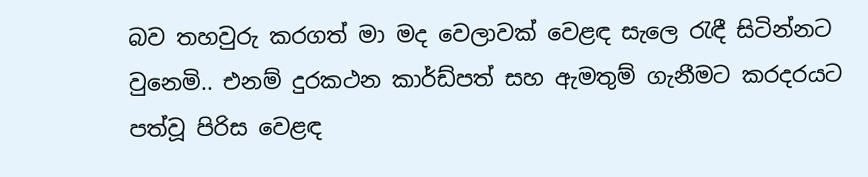බව තහවුරු කරගත් මා මද වෙලාවක් වෙළඳ සැලෙ රැඳී සිටින්නට වුනෙමි.. එනම් දුරකථන කාර්ඩ්පත් සහ ඇමතුම් ගැනීමට කරදරයට පත්වූ පිරිස වෙළඳ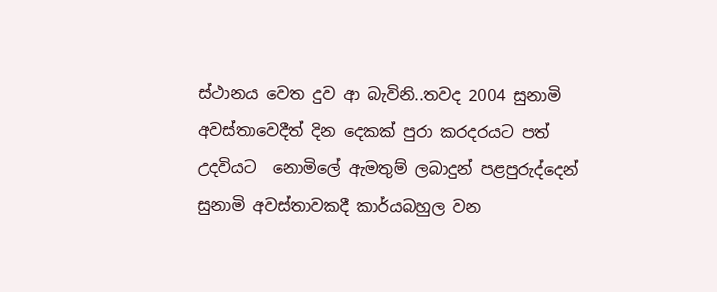ස්ථානය වෙත දුව ආ බැවිනි..තවද 2004 සුනාමි අවස්තාවෙදීත් දින දෙකක් පුරා කරදරයට පත් උදවියට  නොමිලේ ඇමතුම් ලබාදුන් පළපුරුද්දෙන් සුනාමි අවස්තාවකදී කාර්යබහුල වන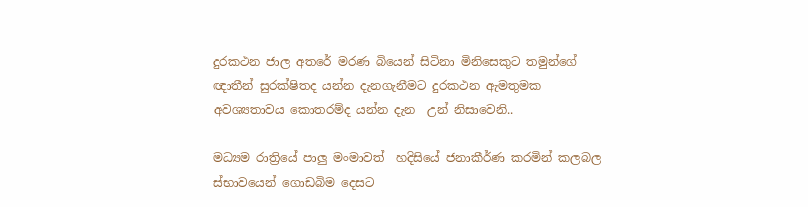දුරකථන ජාල අතරේ මරණ බියෙන් සිටිනා මිනිසෙකුට තමුන්ගේ ඥාතීන් සුරක්ෂිතද යන්න දැනගැනීමට දුරකථන ඇමතුමක අවශ්‍යතාවය කොතරම්ද යන්න දැන  උන් නිසාවෙනි..

මධ්‍යම රාත්‍රියේ පාලු මංමාවත්  හදිසියේ ජනාකීර්ණ කරමින් කලබල ස්භාවයෙන් ගොඩබිම දෙසට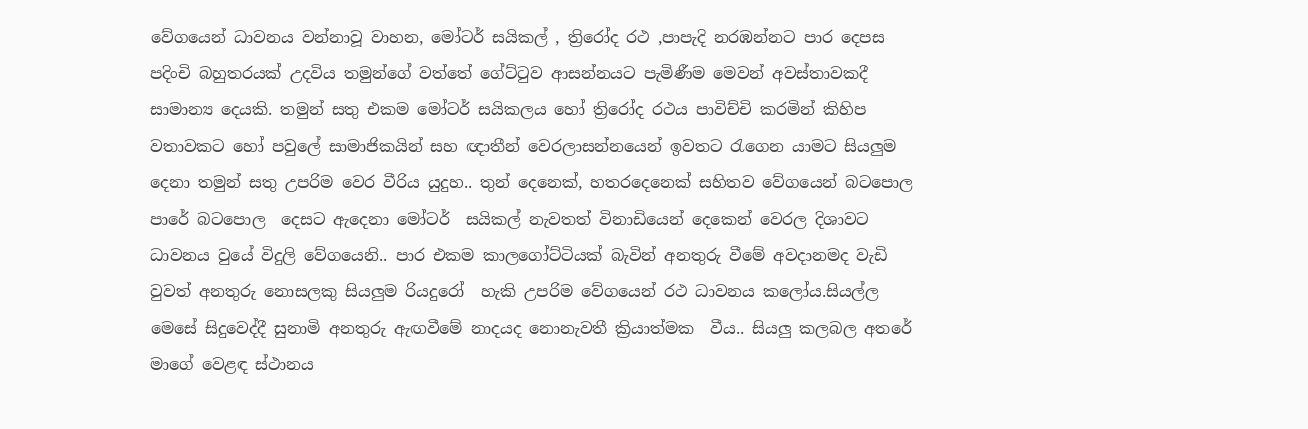වේගයෙන් ධාවනය වන්නාවූ වාහන, මෝටර් සයිකල් , ත්‍රිරෝද රථ ,පාපැදි නරඹන්නට පාර දෙපස පදිංචි බහුතරයක් උදවිය තමුන්ගේ වත්තේ ගේට්ටුව ආසන්නයට පැමිණීම මෙවන් අවස්තාවකදී සාමාන්‍ය දෙයකි. තමුන් සතු එකම මෝටර් සයිකලය හෝ ත්‍රිරෝද රථය පාවිච්චි කරමින් කිහිප වතාවකට හෝ පවුලේ සාමාජිකයින් සහ ඥාතීන් වෙරලාසන්නයෙන් ඉවතට රැගෙන යාමට සියලුම දෙනා තමුන් සතු උපරිම වෙර වීරිය යුදුහ.. තුන් දෙනෙක්, හතරදෙනෙක් සහිතව වේගයෙන් බටපොල පාරේ බටපොල  දෙසට ඇදෙනා මෝටර්  සයිකල් නැවතත් විනාඩියෙන් දෙකෙන් වෙරල දිශාවට ධාවනය වුයේ විදුලි වේගයෙනි.. පාර එකම කාලගෝට්ටියක් බැවින් අනතුරු වීමේ අවදානමද වැඩි වුවත් අනතුරු නොසලකු සියලුම රියදුරෝ  හැකි උපරිම වේගයෙන් රථ ධාවනය කලෝය.සියල්ල මෙසේ සිදුවෙද්දී සුනාමි අනතුරු ඇඟවීමේ නාදයද නොනැවතී ක්‍රියාත්මක  වීය.. සියලු කලබල අතරේ  මාගේ වෙළඳ ස්ථානය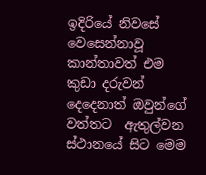ඉදිරියේ නිවසේ වෙසෙන්නාවූ කාන්තාවත් එම කුඩා දරුවන් දෙදෙනාත් ඔවුන්ගේ  වත්තට  ඇතුල්වන ස්ථානයේ සිට මෙම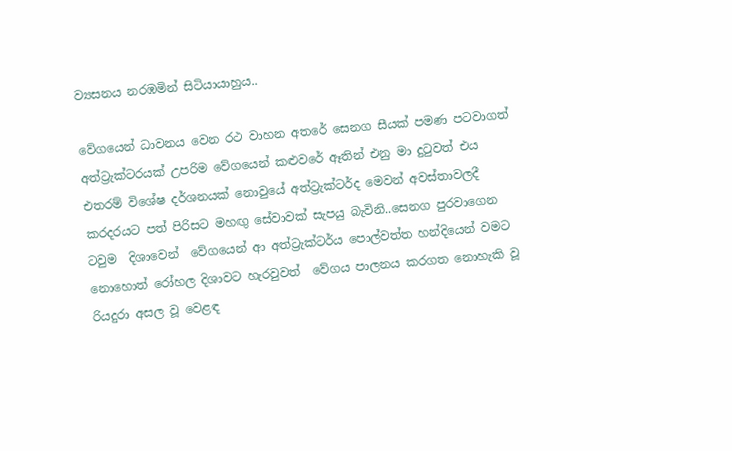ව්‍යසනය නරඹමින් සිටියායාහුය..

වේගයෙන් ධාවනය වෙන රථ වාහන අතරේ සෙනග සීයක් පමණ පටවාගත් අත්ට්‍රැක්ටරයක් උපරිම වේගයෙන් කළුවරේ ඈතින් එනු මා දුටුවත් එය එතරම් විශේෂ දර්ශනයක් නොවුයේ අත්ට්‍රැක්ටර්ද මෙවන් අවස්තාවලදී කරදරයට පත් පිරිසට මහඟු සේවාවක් සැපයු බැවිනි..සෙනග පුරවාගෙන ටවුම  දිශාවෙන්  වේගයෙන් ආ අත්ට්‍රැක්ටර්ය පොල්වත්ත හන්දියෙන් වමට නොහොත් රෝහල දිශාවට හැරවුවත්  වේගය පාලනය කරගත නොහැකි වූ රියදුරා අසල වූ වෙළඳ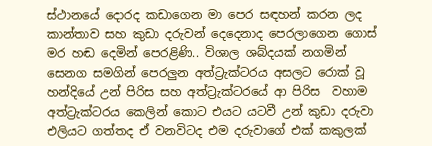ස්ථානයේ දොරද කඩාගෙන මා පෙර සඳහන් කරන ලද කාන්තාව සහ කුඩා දරුවන් දෙදෙනාද පෙරලාගෙන ගොස් මර හඬ දෙමින් පෙරළිණි.. විශාල ශබ්දයක් නගමින් සෙනග සමගින් පෙරලුන අත්ට්‍රැක්ටරය අසලට රොක් වූ හන්දියේ උන් පිරිස සහ අත්ට්‍රැක්ටරයේ ආ පිරිස  වහාම අත්ට්‍රැක්ටරය කෙලින් කොට එයට යටවී උන් කුඩා දරුවා එලියට ගත්තද ඒ වනවිටද එම දරුවාගේ එක් කකුලක්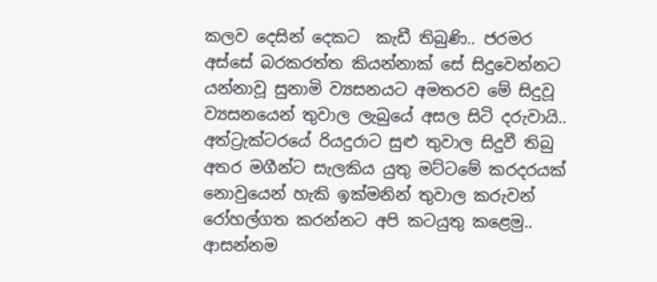කලව දෙසින් දෙකට  කැඩී තිබුණි.. ජරමර අස්සේ බරකරත්ත කියන්නාක් සේ සිදුවෙන්නට යන්නාවූ සුනාමි ව්‍යසනයට අමතරව මේ සිදුවූ ව්‍යසනයෙන් තුවාල ලැබුයේ අසල සිටි දරුවායි.. අත්ට්‍රැක්ටරයේ රියදුරාට සුළු තුවාල සිදුවී තිබු අතර මගීන්ට සැලකිය යුතු මට්ටමේ කරදරයක් නොවුයෙන් හැකි ඉක්මනින් තුවාල කරුවන් රෝහල්ගත කරන්නට අපි කටයුතු කළෙමු.. ආසන්නම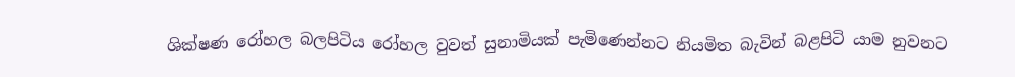ශික්ෂණ රෝහල බලපිටිය රෝහල වුවත් සුනාමියක් පැමිණෙන්නට නියමිත බැවින් බළපිටි යාම නුවනට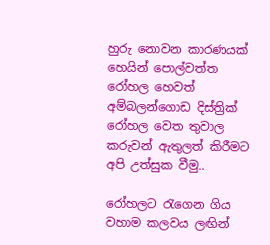හුරු නොවන කාරණයක් හෙයින් පොල්වත්ත රෝහල හෙවත් අම්බලන්ගොඩ දිස්ත්‍රික් රෝහල වෙත තුවාල කරුවන් ඇතුලත් කිරීමට අපි උත්සුක වීමු..

රෝහලට රැගෙන ගිය වහාම කලවය ලඟින්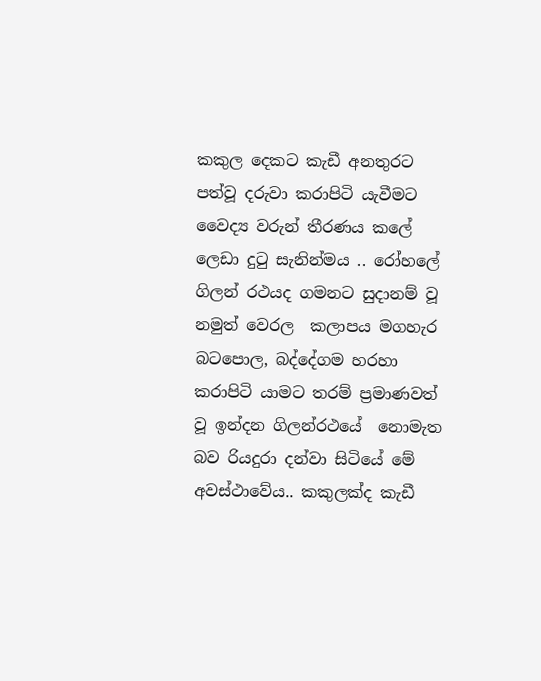කකුල දෙකට කැඩී අනතුරට පත්වූ දරුවා කරාපිටි යැවීමට වෛද්‍ය වරුන් තීරණය කලේ ලෙඩා දුටු සැනින්මය .. රෝහලේ ගිලන් රථයද ගමනට සුදානම් වූ නමුත් වෙරල  කලාපය මගහැර බටපොල, බද්දේගම හරහා කරාපිටි යාමට තරම් ප්‍රමාණවත් වූ ඉන්දන ගිලන්රථයේ  නොමැත බව රියදුරා දන්වා සිටියේ මේ අවස්ථාවේය.. කකුලක්ද කැඩී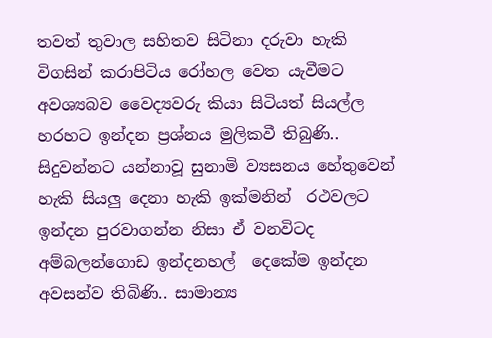තවත් තුවාල සහිතව සිටිනා දරුවා හැකි විගසින් කරාපිටිය රෝහල වෙත යැවීමට අවශ්‍යබව වෛද්‍යවරු කියා සිටියත් සියල්ල හරහට ඉන්දන ප්‍රශ්නය මුලිකවී තිබුණි.. සිදුවන්නට යන්නාවූ සුනාමි ව්‍යසනය හේතුවෙන් හැකි සියලු දෙනා හැකි ඉක්මනින්  රථවලට ඉන්දන පුරවාගන්න නිසා ඒ වනවිටද අම්බලන්ගොඩ ඉන්දනහල්  දෙකේම ඉන්දන අවසන්ව තිබිණි.. සාමාන්‍ය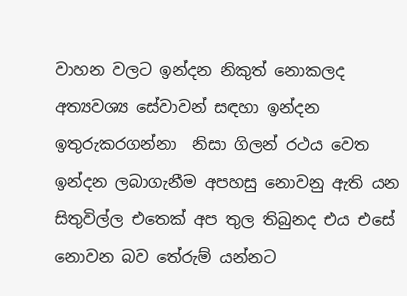වාහන වලට ඉන්දන නිකුත් නොකලද අත්‍යවශ්‍ය සේවාවන් සඳහා ඉන්දන ඉතුරුකරගන්නා  නිසා ගිලන් රථය වෙත ඉන්දන ලබාගැනීම අපහසු නොවනු ඇති යන සිතුවිල්ල එතෙක් අප තුල තිබුනද එය එසේ නොවන බව තේරුම් යන්නට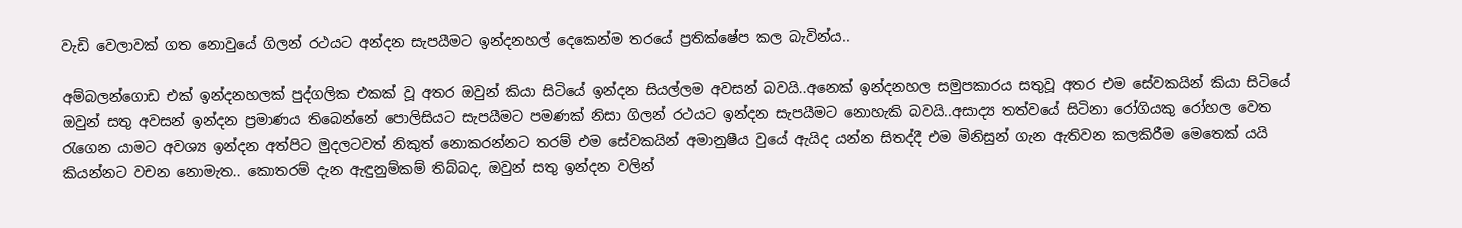වැඩි වෙලාවක් ගත නොවුයේ ගිලන් රථයට අන්දන සැපයීමට ඉන්දනහල් දෙකෙන්ම තරයේ ප්‍රතික්ෂේප කල බැවින්ය..

අම්බලන්ගොඩ එක් ඉන්දනහලක් පුද්ගලික එකක් වූ අතර ඔවුන් කියා සිටියේ ඉන්දන සියල්ලම අවසන් බවයි..අනෙක් ඉන්දනහල සමුපකාරය සතුවූ අතර එම සේවකයින් කියා සිටියේ ඔවුන් සතු අවසන් ඉන්දන ප්‍රමාණය තිබෙන්නේ පොලිසියට සැපයීමට පමණක් නිසා ගිලන් රථයට ඉන්දන සැපයීමට නොහැකි බවයි..අසාද්‍ය තත්වයේ සිටිනා රෝගියකු රෝහල වෙත රැගෙන යාමට අවශ්‍ය ඉන්දන අත්පිට මුදලටවත් නිකුත් නොකරන්නට තරම් එම සේවකයින් අමානුෂීය වුයේ ඇයිද යන්න සිතද්දී එම මිනිසුන් ගැන ඇතිවන කලකිරීම මෙතෙක් යයි කියන්නට වචන නොමැත.. කොතරම් දැන ඇඳුනුම්කම් තිබ්බද, ඔවුන් සතු ඉන්දන වලින්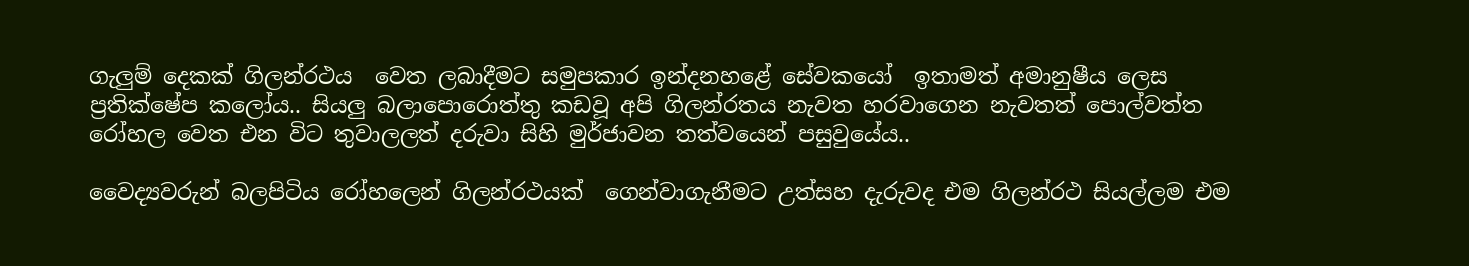ගැලුම් දෙකක් ගිලන්රථය  වෙත ලබාදීමට සමුපකාර ඉන්දනහළේ සේවකයෝ  ඉතාමත් අමානුෂීය ලෙස ප්‍රතික්ෂේප කලෝය.. සියලු බලාපොරොත්තු කඩවූ අපි ගිලන්රතය නැවත හරවාගෙන නැවතත් පොල්වත්ත රෝහල වෙත එන විට තුවාලලත් දරුවා සිහි මුර්ජාවන තත්වයෙන් පසුවුයේය..

වෛද්‍යවරුන් බලපිටිය රෝහලෙන් ගිලන්රථයක්  ගෙන්වාගැනීමට උත්සහ දැරුවද එම ගිලන්රථ සියල්ලම එම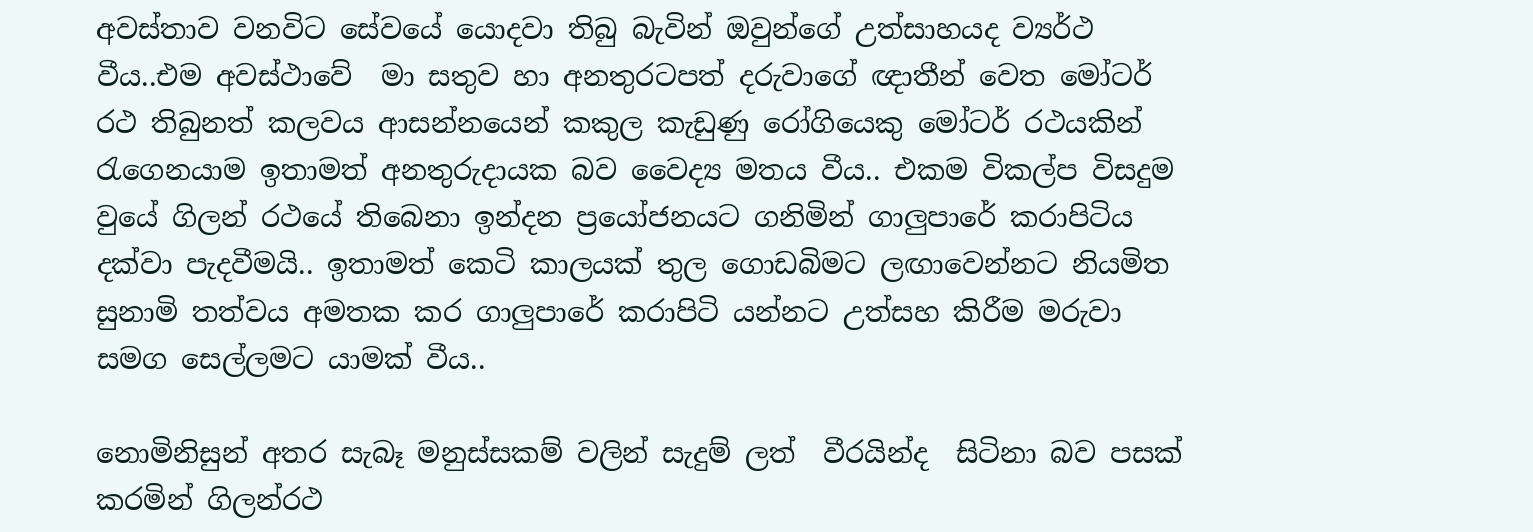අවස්තාව වනවිට සේවයේ යොදවා තිබු බැවින් ඔවුන්ගේ උත්සාහයද ව්‍යර්ථ වීය..එම අවස්ථාවේ  මා සතුව හා අනතුරටපත් දරුවාගේ ඥාතීන් වෙත මෝටර් රථ තිබුනත් කලවය ආසන්නයෙන් කකුල කැඩුණු රෝගියෙකු මෝටර් රථයකින් රැගෙනයාම ඉතාමත් අනතුරුදායක බව වෛද්‍ය මතය වීය.. එකම විකල්ප විසදුම වුයේ ගිලන් රථයේ තිබෙනා ඉන්දන ප්‍රයෝජනයට ගනිමින් ගාලුපාරේ කරාපිටිය දක්වා පැදවීමයි.. ඉතාමත් කෙටි කාලයක් තුල ගොඩබිමට ලඟාවෙන්නට නියමිත සුනාමි තත්වය අමතක කර ගාලුපාරේ කරාපිටි යන්නට උත්සහ කිරීම මරුවා සමග සෙල්ලමට යාමක් වීය..

නොමිනිසුන් අතර සැබෑ මනුස්සකම් වලින් සැදුම් ලත්  වීරයින්ද  සිටිනා බව පසක් කරමින් ගිලන්රථ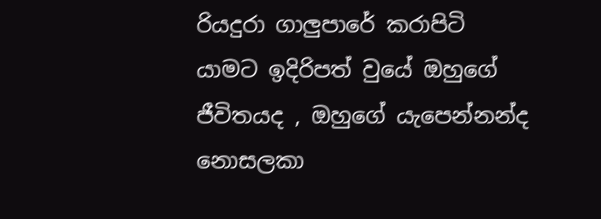රියදුරා ගාලුපාරේ කරාපිටි යාමට ඉදිරිපත් වුයේ ඔහුගේ ජීවිතයද , ඔහුගේ යැපෙන්නන්ද නොසලකා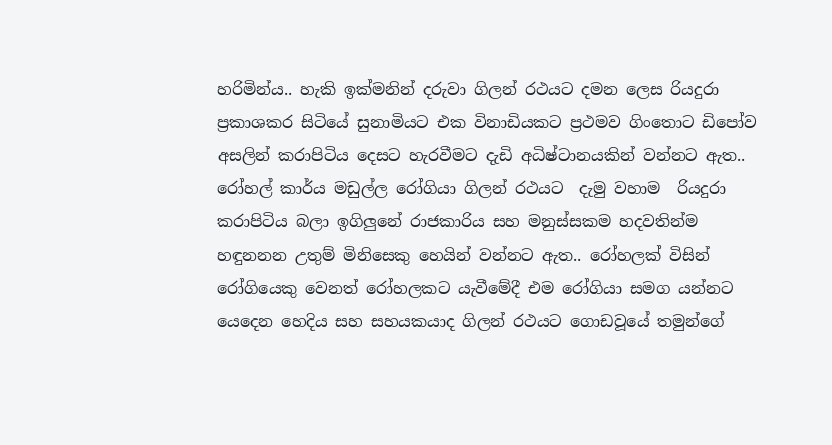හරිමින්ය.. හැකි ඉක්මනින් දරුවා ගිලන් රථයට දමන ලෙස රියදුරා ප්‍රකාශකර සිටියේ සුනාමියට එක විනාඩියකට ප්‍රථමව ගිංතොට ඩිපෝව අසලින් කරාපිටිය දෙසට හැරවීමට දැඩි අධිෂ්ටානයකින් වන්නට ඇත.. රෝහල් කාර්ය මඩුල්ල රෝගියා ගිලන් රථයට  දැමු වහාම  රියදුරා කරාපිටිය බලා ඉගිලුනේ රාජකාරිය සහ මනුස්සකම හදවතින්ම හඳුනනන උතුම් මිනිසෙකු හෙයින් වන්නට ඇත.. රෝහලක් විසින්  රෝගියෙකු වෙනත් රෝහලකට යැවීමේදී එම රෝගියා සමග යන්නට යෙදෙන හෙදිය සහ සහයකයාද ගිලන් රථයට ගොඩවූයේ තමුන්ගේ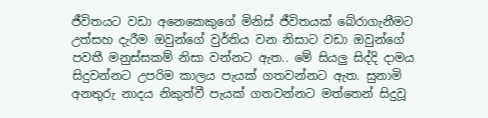ජීවිතයට වඩා අනෙකෙකුගේ මිනිස් ජීවිතයක් බේරාගැනීමට උත්සහ දැරීම ඔවුන්ගේ වුර්තිය වන නිසාට වඩා ඔවුන්ගේ පවතී මනුස්සකම් නිසා වන්නට ඇත.. මේ සියලු සිද්දි දාමය සිදුවන්නට උපරිම කාලය පැයක් ගතවන්නට ඇත. සුනාමි අනතුරු නාදය නිකුත්වී පැයක් ගතවන්නට මත්තෙන් සිදුවූ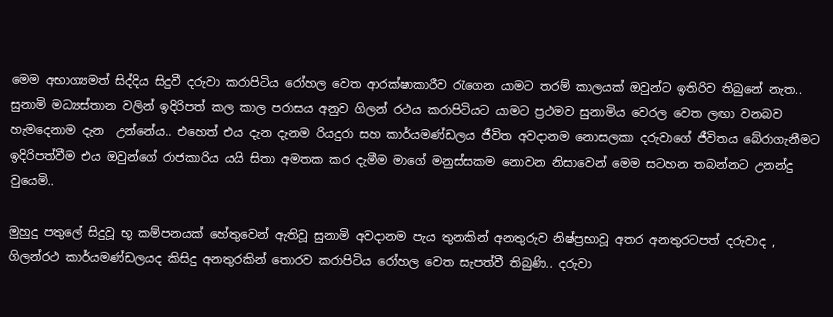මෙම අභාග්‍යමත් සිද්දිය සිදුවී දරුවා කරාපිටිය රෝහල වෙත ආරක්ෂාකාරීව රැගෙන යාමට තරම් කාලයක් ඔවුන්ට ඉතිරිව තිබුනේ නැත.. සුනාමි මධ්‍යස්තාන වලින් ඉදිරිපත් කල කාල පරාසය අනුව ගිලන් රථය කරාපිටියට යාමට ප්‍රථමව සුනාමිය වෙරල වෙත ලඟා වනබව හැමදෙනාම දැන  උන්නේය.. එහෙත් එය දැන දැනම රියදුරා සහ කාර්යමණ්ඩලය ජීවිත අවදානම නොසලකා දරුවාගේ ජීවිතය බේරාගැනීමට ඉදිරිපත්වීම එය ඔවුන්ගේ රාජකාරිය යයි සිතා අමතක කර දැමීම මාගේ මනුස්සකම නොවන නිසාවෙන් මෙම සටහන තබන්නට උනන්දු වුයෙමි..

මුහුදු පතුලේ සිදුවූ භූ කම්පනයක් හේතුවෙන් ඇතිවූ සුනාමි අවදානම පැය තුනකින් අනතුරුව නිෂ්ප්‍රභාවූ අතර අනතුරටපත් දරුවාද , ගිලන්රථ කාර්යමණ්ඩලයද කිසිදු අනතුරකින් තොරව කරාපිටිය රෝහල වෙත සැපත්වී තිබුණි.. දරුවා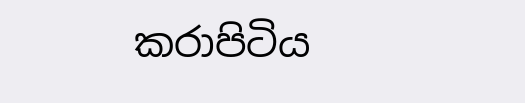කරාපිටිය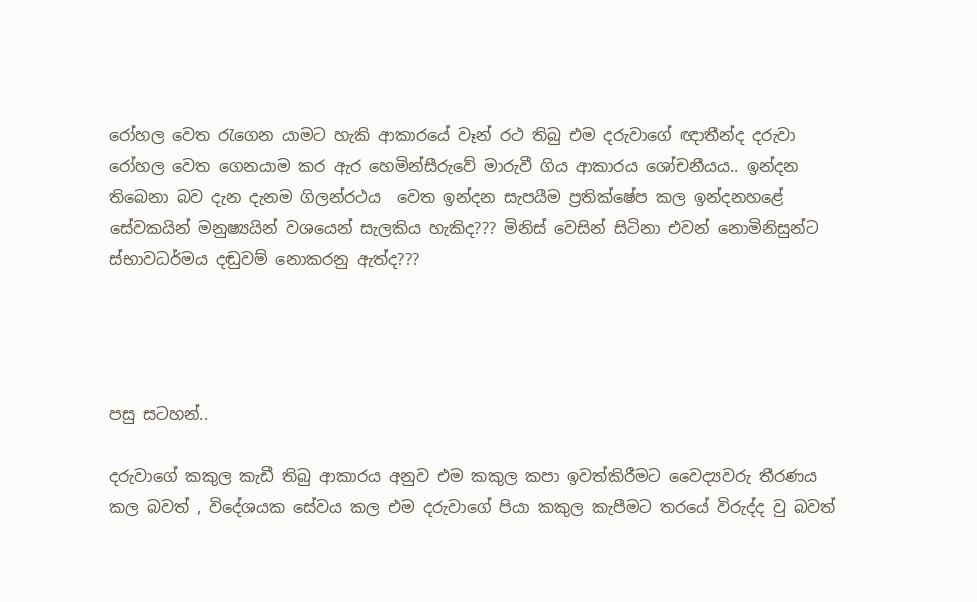රෝහල වෙත රැගෙන යාමට හැකි ආකාරයේ වෑන් රථ තිබු එම දරුවාගේ ඥාතීන්ද දරුවා රෝහල වෙත ගෙනයාම කර ඇර හෙමින්සීරුවේ මාරුවී ගිය ආකාරය ශෝචනීයය.. ඉන්දන තිබෙනා බව දැන දැනම ගිලන්රථය  වෙත ඉන්දන සැපයීම ප්‍රතික්ෂේප කල ඉන්දනහළේ සේවකයින් මනුෂ්‍යයින් වශයෙන් සැලකිය හැකිද??? මිනිස් වෙසින් සිටිනා එවන් නොමිනිසුන්ට ස්භාවධර්මය දඬුවම් නොකරනු ඇත්ද???




පසු සටහන්..

දරුවාගේ කකුල කැඩී තිබු ආකාරය අනුව එම කකුල කපා ඉවත්කිරීමට වෛද්‍යවරු තීරණය කල බවත් , විදේශයක සේවය කල එම දරුවාගේ පියා කකුල කැපීමට තරයේ විරුද්ද වු බවත්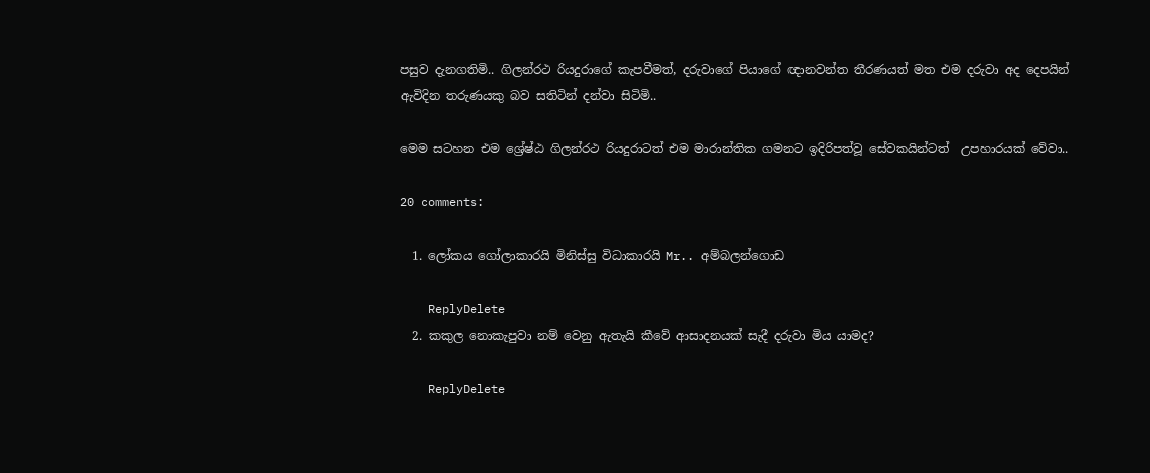පසුව දැනගතිමි.. ගිලන්රථ රියදුරාගේ කැපවීමත්, දරුවාගේ පියාගේ ඥානවන්ත තීරණයත් මත එම දරුවා අද දෙපයින් ඇවිදින තරුණයකු බව සතිටින් දන්වා සිටිමි..

මෙම සටහන එම ශ්‍රේෂ්ඨ ගිලන්රථ රියදුරාටත් එම මාරාන්තික ගමනට ඉදිරිපත්වූ සේවකයින්ටත්  උපහාරයක් වේවා..

20 comments:

  1. ලෝකය ගෝලාකාරයි මිනිස්සු විධාකාරයි Mr.. අම්බලන්ගොඩ

    ReplyDelete
  2. කකුල නොකැපුවා නම් වෙනු ඇතැයි කීවේ ආසාදනයක් සැදී දරුවා මිය යාමද?

    ReplyDelete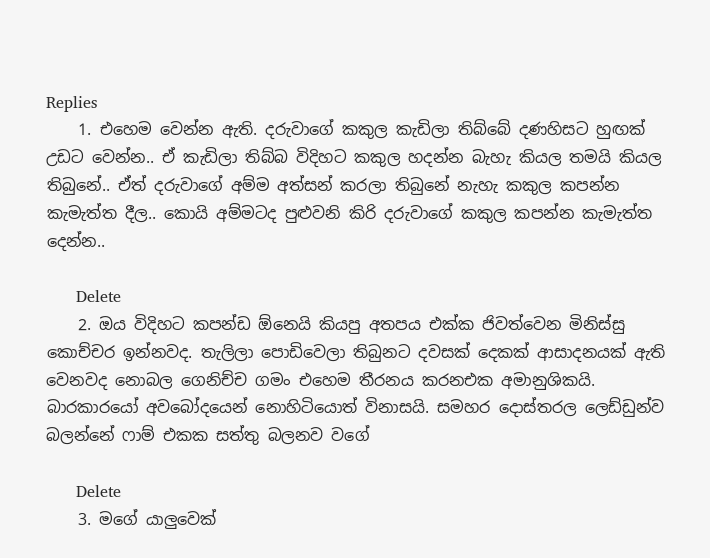Replies
    1. එහෙම වෙන්න ඇති. දරුවාගේ කකුල කැඩිලා තිබ්බේ දණහිසට හුඟක් උඩට වෙන්න.. ඒ කැඩිලා තිබ්බ විදිහට කකුල හදන්න බැහැ කියල තමයි කියල තිබුනේ.. ඒත් දරුවාගේ අම්ම අත්සන් කරලා තිබුනේ නැහැ කකුල කපන්න කැමැත්ත දීල.. කොයි අම්මටද පුළුවනි කිරි දරුවාගේ කකුල කපන්න කැමැත්ත දෙන්න..

      Delete
    2. ඔය විදිහට කපන්ඩ ඕනෙයි කියපු අතපය එක්ක ජිවත්වෙන මිනිස්සු කොච්චර ඉන්නවද. තැලිලා ‍පොඩිවෙලා තිබුනට දවසක් දෙකක් ආසාදනයක් ඇති වෙනවද නොබල ගෙනිච්ච ගමං එහෙම තීරනය කරනඑක අමානුශිකයි. බාරකාරයෝ අවබෝදයෙන් නොහිටියොත් විනාසයි. සමහර දොස්තරල ලෙඩ්ඩුන්ව බලන්නේ ෆාම් එකක සත්තු බලනව වගේ

      Delete
    3. මගේ යාලුවෙක්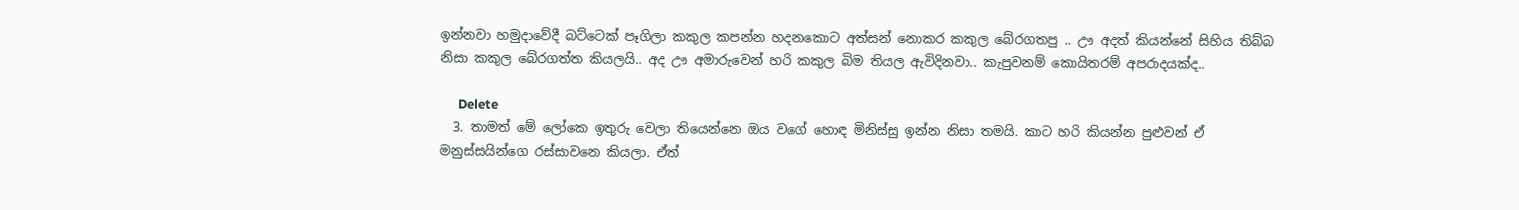ඉන්නවා හමුදාවේදී බට්ටෙක් පෑගිලා කකුල කපන්න හදනකොට අත්සන් නොකර කකුල බේරගතපු .. ඌ අදත් කියන්නේ සිහිය තිබ්බ නිසා කකුල බේරගත්ත කියලයි.. අද ඌ අමාරුවෙන් හරි කකුල බිම තියල ඇවිදිනවා.. කැපුවනම් කොයිතරම් අපරාදයක්ද..

      Delete
  3. තාමත් මේ ලෝකෙ ඉතුරු වෙලා තියෙන්නෙ ඔය වගේ හොඳ මිනිස්සු ඉන්න නිසා තමයි. කාට හරි කියන්න පුළුවන් ඒ මනුස්සයින්ගෙ රස්සාවනෙ කියලා. ඒත්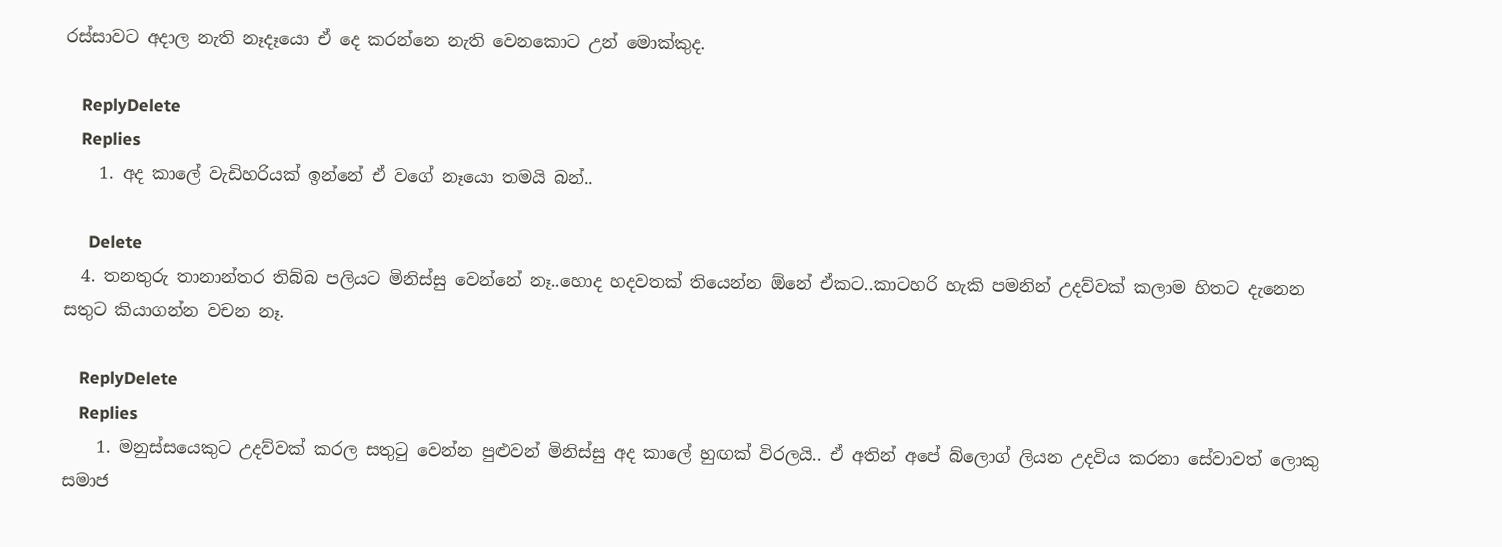රස්සාවට අදාල නැති නෑදෑයො ඒ දෙ කරන්නෙ නැති වෙනකොට උන් මොක්කුද.

    ReplyDelete
    Replies
    1. අද කාලේ වැඩිහරියක් ඉන්නේ ඒ වගේ නෑයො තමයි බන්..

      Delete
  4. තනතුරු තානාන්තර තිබ්බ පලියට මිනිස්සු වෙන්නේ නෑ..හොද හදවතක් තියෙන්න ඕනේ ඒකට..කාටහරි හැකි පමනින් උදව්වක් කලාම හිතට දැනෙන සතුට කියාගන්න වචන නෑ.

    ReplyDelete
    Replies
    1. මනුස්සයෙකුට උදව්වක් කරල සතුටු වෙන්න පුළුවන් මිනිස්සු අද කාලේ හුඟක් විරලයි.. ඒ අතින් අපේ බ්ලොග් ලියන උදවිය කරනා සේවාවත් ලොකු සමාජ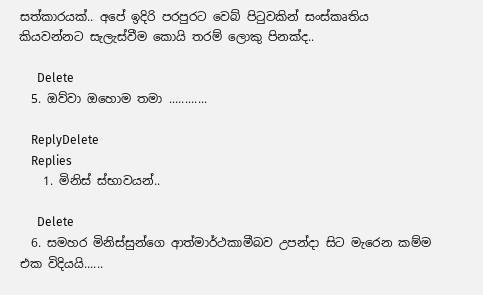සත්කාරයක්.. අපේ ඉදිරි පරපුරට වෙබ් පිටුවකින් සංස්කෘතිය කියවන්නට සැලැස්වීම කොයි තරම් ලොකු පිනක්ද..

      Delete
  5. ඔව්වා ඔහොම තමා ............

    ReplyDelete
    Replies
    1. මිනිස් ස්භාවයන්..

      Delete
  6. සමහර මිනිස්සුන්ගෙ ආත්මාර්ථකාමීබව උපන්දා සිට මැරෙන කම්ම එක විදියයි......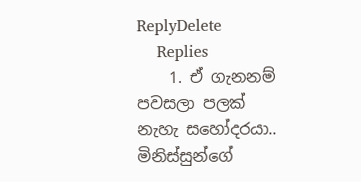ReplyDelete
    Replies
    1. ඒ ගැනනම් පවසලා පලක් නැහැ සහෝදරයා.. මිනිස්සුන්ගේ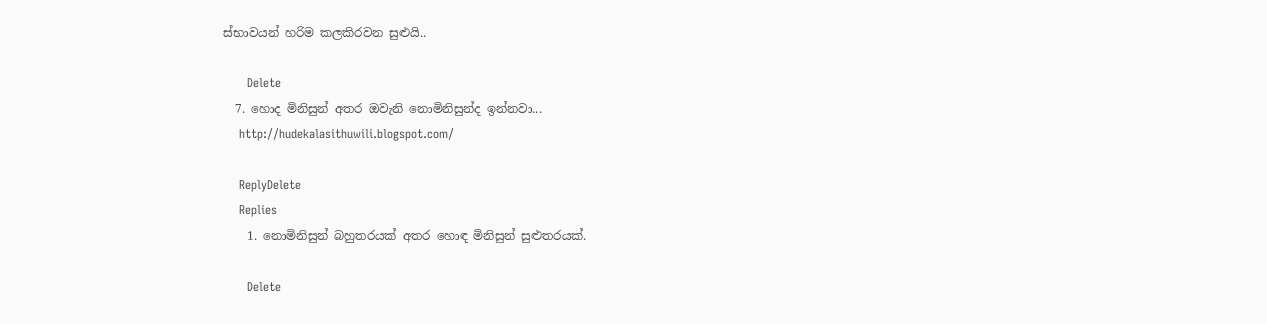ස්භාවයන් හරිම කලකිරවන සුළුයි..

      Delete
  7. හොද මිනිසුන් අතර ඔවැනි නොමිනිසුන්ද ඉන්නවා...
    http://hudekalasithuwili.blogspot.com/

    ReplyDelete
    Replies
    1. නොමිනිසුන් බහුතරයක් අතර හොඳ මිනිසුන් සුළුතරයක්.

      Delete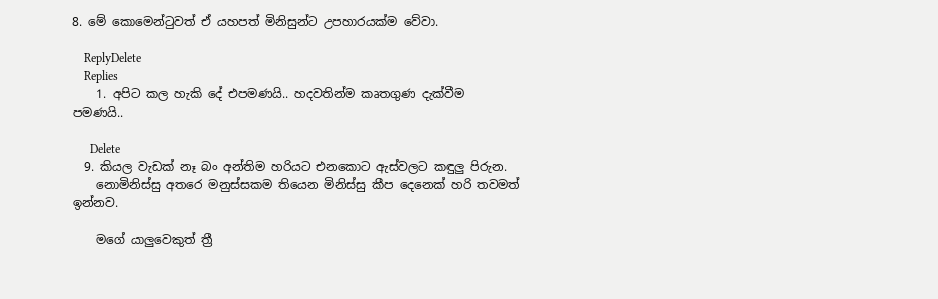8. මේ කොමෙන්ටුවත් ඒ යහපත් මිනිසුන්ට උපහාරයක්ම වේවා.

    ReplyDelete
    Replies
    1. අපිට කල හැකි දේ එපමණයි.. හදවතින්ම කෘතගුණ දැක්වීම පමණයි..

      Delete
  9. කියල වැඩක් නෑ බං අන්තිම හරියට එනකොට ඇස්වලට කඳුලු පිරුන.
    නොමිනිස්සු අතරෙ මනුස්සකම තියෙන මිනිස්සු කීප දෙනෙක් හරි තවමත් ඉන්නව.

    මගේ යාලුවෙකුත් ත්‍රී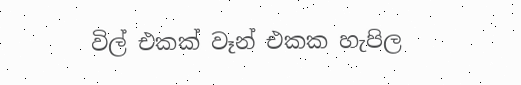විල් එකක් වෑන් එකක හැපිල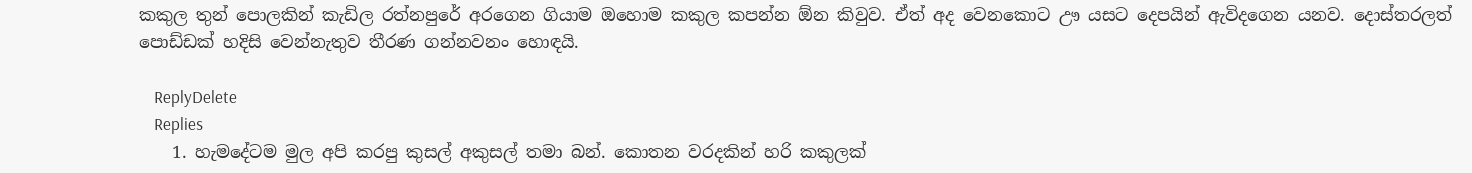කකුල තුන් පොලකින් කැඩිල රත්නපුරේ අරගෙන ගියාම ඔහොම කකුල කපන්න ඕන කිවුව. ඒත් අද වෙනකොට ඌ යසට දෙපයින් ඇවිදගෙන යනව. දොස්තරලත් පොඩ්ඩක් හදිසි වෙන්නැතුව තීරණ ගන්නවනං හොඳයි.

    ReplyDelete
    Replies
    1. හැමදේටම මුල අපි කරපු කුසල් අකුසල් තමා බන්. කොතන වරදකින් හරි කකුලක්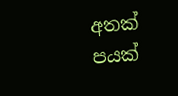අතක් පයක්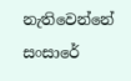නැතිවෙන්නේ සංසාරේ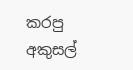කරපු අකුසල්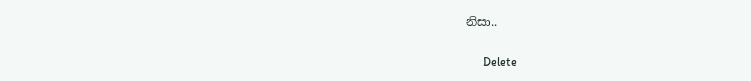නිසා..

      Delete